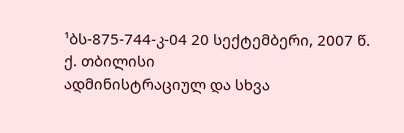¹ბს-875-744-კ-04 20 სექტემბერი, 2007 წ.
ქ. თბილისი
ადმინისტრაციულ და სხვა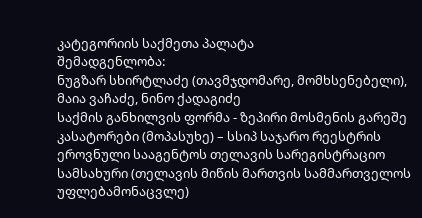კატეგორიის საქმეთა პალატა
შემადგენლობა:
ნუგზარ სხირტლაძე (თავმჯდომარე, მომხსენებელი),
მაია ვაჩაძე, ნინო ქადაგიძე
საქმის განხილვის ფორმა - ზეპირი მოსმენის გარეშე
კასატორები (მოპასუხე) – სსიპ საჯარო რეესტრის ეროვნული სააგენტოს თელავის სარეგისტრაციო სამსახური (თელავის მიწის მართვის სამმართველოს უფლებამონაცვლე)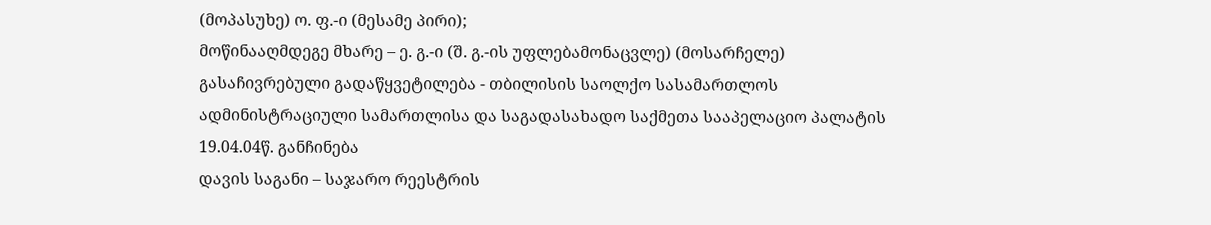(მოპასუხე) ო. ფ.-ი (მესამე პირი);
მოწინააღმდეგე მხარე – ე. გ.-ი (შ. გ.-ის უფლებამონაცვლე) (მოსარჩელე)
გასაჩივრებული გადაწყვეტილება - თბილისის საოლქო სასამართლოს ადმინისტრაციული სამართლისა და საგადასახადო საქმეთა სააპელაციო პალატის 19.04.04წ. განჩინება
დავის საგანი – საჯარო რეესტრის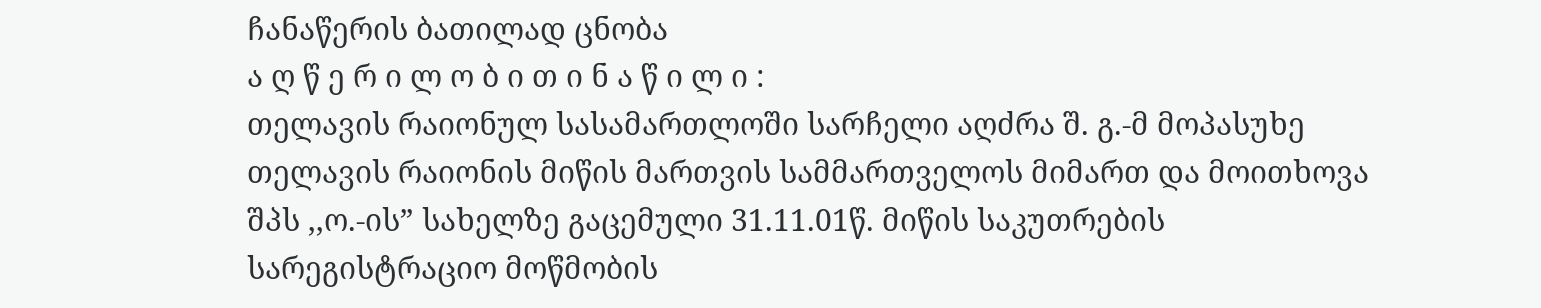ჩანაწერის ბათილად ცნობა
ა ღ წ ე რ ი ლ ო ბ ი თ ი ნ ა წ ი ლ ი :
თელავის რაიონულ სასამართლოში სარჩელი აღძრა შ. გ.-მ მოპასუხე თელავის რაიონის მიწის მართვის სამმართველოს მიმართ და მოითხოვა შპს ,,ო.-ის” სახელზე გაცემული 31.11.01წ. მიწის საკუთრების სარეგისტრაციო მოწმობის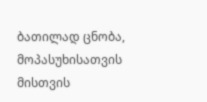ბათილად ცნობა, მოპასუხისათვის მისთვის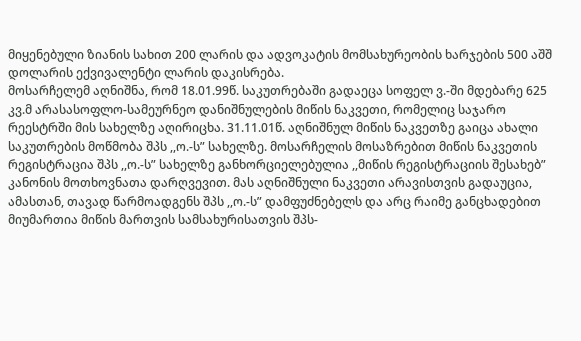მიყენებული ზიანის სახით 200 ლარის და ადვოკატის მომსახურეობის ხარჯების 500 აშშ დოლარის ექვივალენტი ლარის დაკისრება.
მოსარჩელემ აღნიშნა, რომ 18.01.99წ. საკუთრებაში გადაეცა სოფელ ვ.-ში მდებარე 625 კვ.მ არასასოფლო-სამეურნეო დანიშნულების მიწის ნაკვეთი, რომელიც საჯარო რეესტრში მის სახელზე აღირიცხა. 31.11.01წ. აღნიშნულ მიწის ნაკვეთზე გაიცა ახალი საკუთრების მოწმობა შპს ,,ო.-ს” სახელზე. მოსარჩელის მოსაზრებით მიწის ნაკვეთის რეგისტრაცია შპს ,,ო.-ს” სახელზე განხორციელებულია ,,მიწის რეგისტრაციის შესახებ” კანონის მოთხოვნათა დარღვევით. მას აღნიშნული ნაკვეთი არავისთვის გადაუცია, ამასთან, თავად წარმოადგენს შპს ,,ო.-ს” დამფუძნებელს და არც რაიმე განცხადებით მიუმართია მიწის მართვის სამსახურისათვის შპს-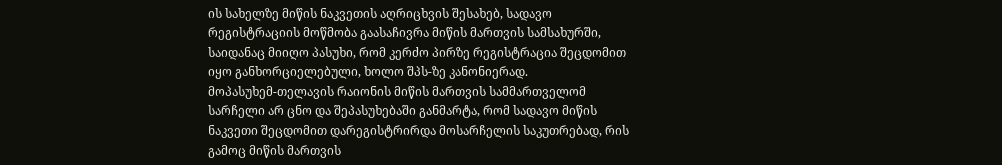ის სახელზე მიწის ნაკვეთის აღრიცხვის შესახებ, სადავო რეგისტრაციის მოწმობა გაასაჩივრა მიწის მართვის სამსახურში, საიდანაც მიიღო პასუხი, რომ კერძო პირზე რეგისტრაცია შეცდომით იყო განხორციელებული, ხოლო შპს-ზე კანონიერად.
მოპასუხემ-თელავის რაიონის მიწის მართვის სამმართველომ სარჩელი არ ცნო და შეპასუხებაში განმარტა, რომ სადავო მიწის ნაკვეთი შეცდომით დარეგისტრირდა მოსარჩელის საკუთრებად, რის გამოც მიწის მართვის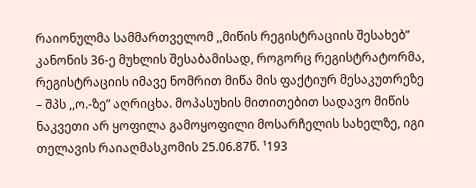რაიონულმა სამმართველომ ,,მიწის რეგისტრაციის შესახებ” კანონის 36-ე მუხლის შესაბამისად, როგორც რეგისტრატორმა, რეგისტრაციის იმავე ნომრით მიწა მის ფაქტიურ მესაკუთრეზე – შპს ,,ო.-ზე” აღრიცხა. მოპასუხის მითითებით სადავო მიწის ნაკვეთი არ ყოფილა გამოყოფილი მოსარჩელის სახელზე, იგი თელავის რაიაღმასკომის 25.06.87წ. ¹193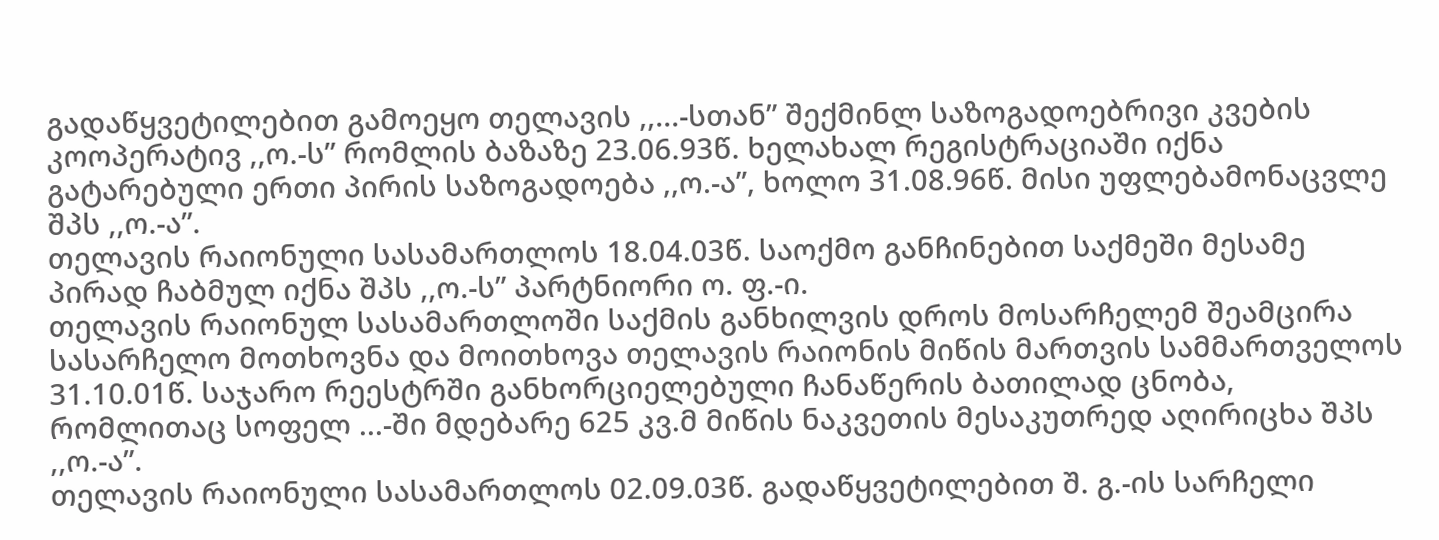გადაწყვეტილებით გამოეყო თელავის ,,...-სთან” შექმინლ საზოგადოებრივი კვების კოოპერატივ ,,ო.-ს” რომლის ბაზაზე 23.06.93წ. ხელახალ რეგისტრაციაში იქნა გატარებული ერთი პირის საზოგადოება ,,ო.-ა”, ხოლო 31.08.96წ. მისი უფლებამონაცვლე შპს ,,ო.-ა”.
თელავის რაიონული სასამართლოს 18.04.03წ. საოქმო განჩინებით საქმეში მესამე პირად ჩაბმულ იქნა შპს ,,ო.-ს” პარტნიორი ო. ფ.-ი.
თელავის რაიონულ სასამართლოში საქმის განხილვის დროს მოსარჩელემ შეამცირა სასარჩელო მოთხოვნა და მოითხოვა თელავის რაიონის მიწის მართვის სამმართველოს 31.10.01წ. საჯარო რეესტრში განხორციელებული ჩანაწერის ბათილად ცნობა, რომლითაც სოფელ ...-ში მდებარე 625 კვ.მ მიწის ნაკვეთის მესაკუთრედ აღირიცხა შპს ,,ო.-ა”.
თელავის რაიონული სასამართლოს 02.09.03წ. გადაწყვეტილებით შ. გ.-ის სარჩელი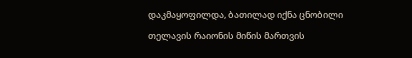დაკმაყოფილდა, ბათილად იქნა ცნობილი თელავის რაიონის მიწის მართვის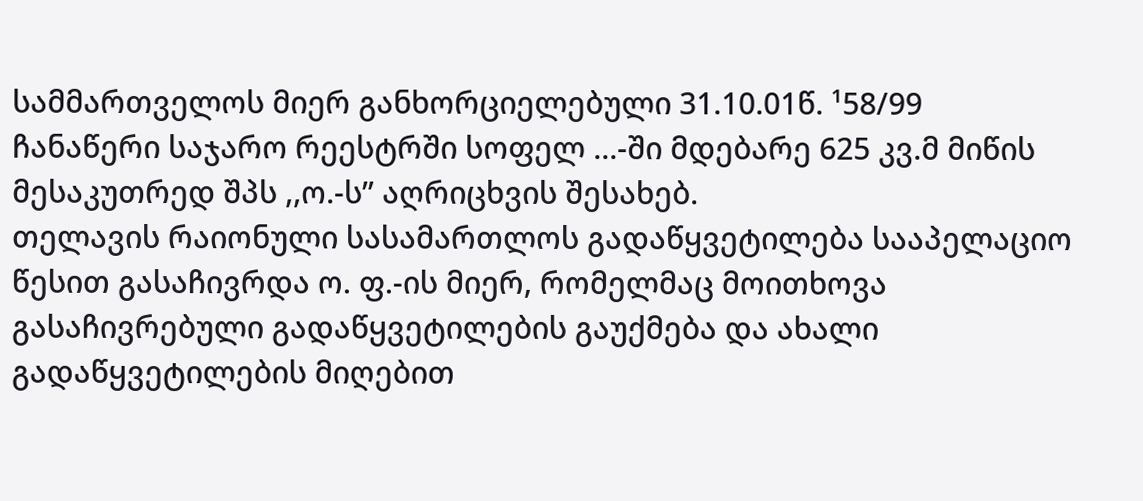სამმართველოს მიერ განხორციელებული 31.10.01წ. ¹58/99 ჩანაწერი საჯარო რეესტრში სოფელ ...-ში მდებარე 625 კვ.მ მიწის მესაკუთრედ შპს ,,ო.-ს” აღრიცხვის შესახებ.
თელავის რაიონული სასამართლოს გადაწყვეტილება სააპელაციო წესით გასაჩივრდა ო. ფ.-ის მიერ, რომელმაც მოითხოვა გასაჩივრებული გადაწყვეტილების გაუქმება და ახალი გადაწყვეტილების მიღებით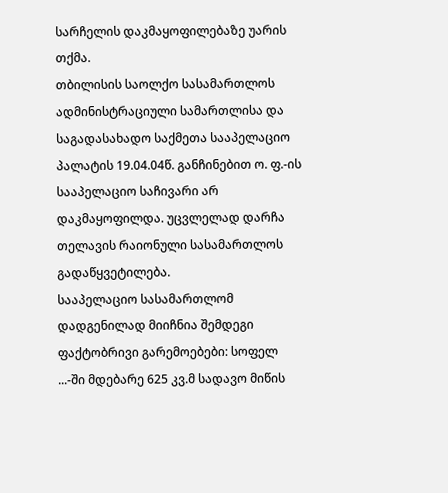სარჩელის დაკმაყოფილებაზე უარის თქმა.
თბილისის საოლქო სასამართლოს ადმინისტრაციული სამართლისა და საგადასახადო საქმეთა სააპელაციო პალატის 19.04.04წ. განჩინებით ო. ფ.-ის სააპელაციო საჩივარი არ დაკმაყოფილდა. უცვლელად დარჩა თელავის რაიონული სასამართლოს გადაწყვეტილება.
სააპელაციო სასამართლომ დადგენილად მიიჩნია შემდეგი ფაქტობრივი გარემოებები: სოფელ ...-ში მდებარე 625 კვ.მ სადავო მიწის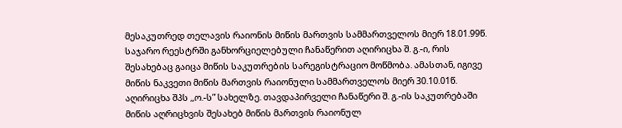მესაკუთრედ თელავის რაიონის მიწის მართვის სამმართველოს მიერ 18.01.99წ. საჯარო რეესტრში განხორციელებული ჩანაწერით აღირიცხა შ. გ.-ი, რის შესახებაც გაიცა მიწის საკუთრების სარეგისტრაციო მოწმობა. ამასთან, იგივე მიწის ნაკვეთი მიწის მართვის რაიონული სამმართველოს მიერ 30.10.01წ. აღირიცხა შპს ,,ო.-ს” სახელზე. თავდაპირველი ჩანაწერი შ. გ.-ის საკუთრებაში მიწის აღრიცხვის შესახებ მიწის მართვის რაიონულ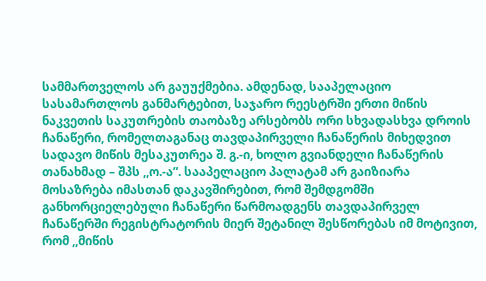სამმართველოს არ გაუუქმებია. ამდენად, სააპელაციო სასამართლოს განმარტებით, საჯარო რეესტრში ერთი მიწის ნაკვეთის საკუთრების თაობაზე არსებობს ორი სხვადასხვა დროის ჩანაწერი, რომელთაგანაც თავდაპირველი ჩანაწერის მიხედვით სადავო მიწის მესაკუთრეა შ. გ.-ი, ხოლო გვიანდელი ჩანაწერის თანახმად – შპს ,,ო.-ა”. სააპელაციო პალატამ არ გაიზიარა მოსაზრება იმასთან დაკავშირებით, რომ შემდგომში განხორციელებული ჩანაწერი წარმოადგენს თავდაპირველ ჩანაწერში რეგისტრატორის მიერ შეტანილ შესწორებას იმ მოტივით, რომ ,,მიწის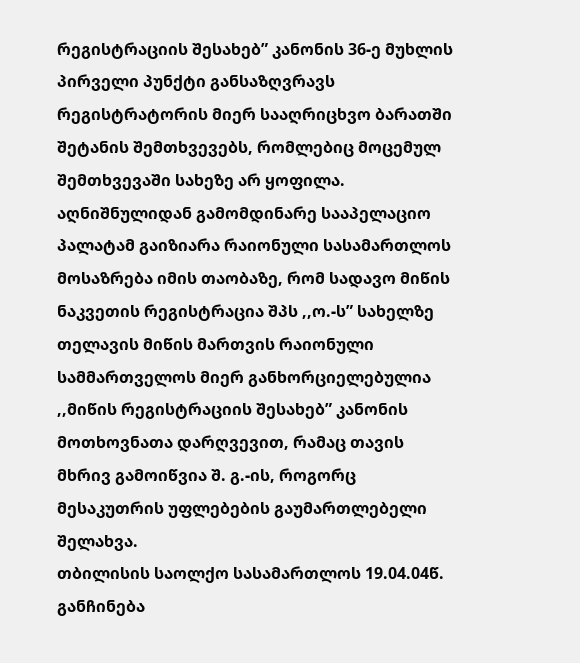რეგისტრაციის შესახებ” კანონის 36-ე მუხლის პირველი პუნქტი განსაზღვრავს რეგისტრატორის მიერ სააღრიცხვო ბარათში შეტანის შემთხვევებს, რომლებიც მოცემულ შემთხვევაში სახეზე არ ყოფილა. აღნიშნულიდან გამომდინარე სააპელაციო პალატამ გაიზიარა რაიონული სასამართლოს მოსაზრება იმის თაობაზე, რომ სადავო მიწის ნაკვეთის რეგისტრაცია შპს ,,ო.-ს” სახელზე თელავის მიწის მართვის რაიონული სამმართველოს მიერ განხორციელებულია ,,მიწის რეგისტრაციის შესახებ” კანონის მოთხოვნათა დარღვევით, რამაც თავის მხრივ გამოიწვია შ. გ.-ის, როგორც მესაკუთრის უფლებების გაუმართლებელი შელახვა.
თბილისის საოლქო სასამართლოს 19.04.04წ. განჩინება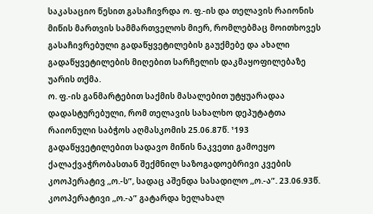საკასაციო წესით გასაჩივრდა ო. ფ.-ის და თელავის რაიონის მიწის მართვის სამმართველოს მიერ, რომლებმაც მოითხოვეს გასაჩივრებული გადაწყვეტილების გაუქმებე და ახალი გადაწყვეტილების მიღებით სარჩელის დაკმაყოფილებაზე უარის თქმა.
ო. ფ.-ის განმარტებით საქმის მასალებით უტყუარადაა დადასტურებული, რომ თელავის სახალხო დეპუტატთა რაიონული საბჭოს აღმასკომის 25.06.87წ. ¹193 გადაწყვეტილებით სადავო მიწის ნაკვეთი გამოეყო ქალაქვაჭრობასთან შექმნილ საზოგადოებრივი კვების კოოპერატივ ,,ო.-ს”, სადაც აშენდა სასადილო ,,ო.-ა”. 23.06.93წ. კოოპერატივი ,,ო.-ა” გატარდა ხელახალ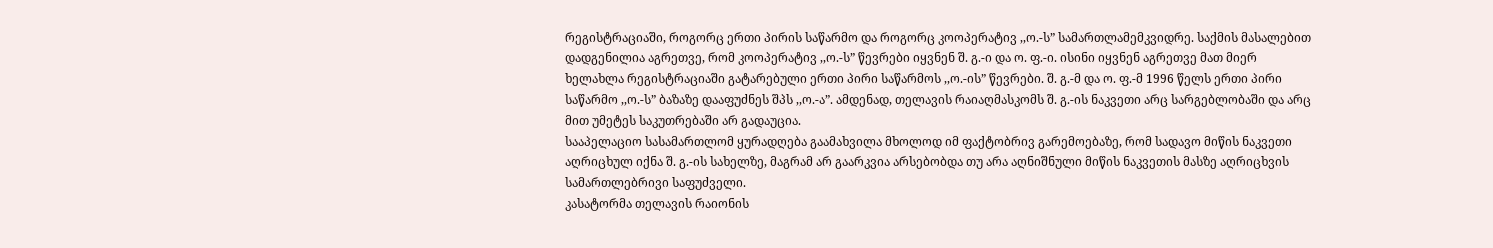რეგისტრაციაში, როგორც ერთი პირის საწარმო და როგორც კოოპერატივ ,,ო.-ს” სამართლამემკვიდრე. საქმის მასალებით დადგენილია აგრეთვე, რომ კოოპერატივ ,,ო.-ს” წევრები იყვნენ შ. გ.-ი და ო. ფ.-ი. ისინი იყვნენ აგრეთვე მათ მიერ ხელახლა რეგისტრაციაში გატარებული ერთი პირი საწარმოს ,,ო.-ის” წევრები. შ. გ.-მ და ო. ფ.-მ 1996 წელს ერთი პირი საწარმო ,,ო.-ს” ბაზაზე დააფუძნეს შპს ,,ო.-ა”. ამდენად, თელავის რაიაღმასკომს შ. გ.-ის ნაკვეთი არც სარგებლობაში და არც მით უმეტეს საკუთრებაში არ გადაუცია.
სააპელაციო სასამართლომ ყურადღება გაამახვილა მხოლოდ იმ ფაქტობრივ გარემოებაზე, რომ სადავო მიწის ნაკვეთი აღრიცხულ იქნა შ. გ.-ის სახელზე, მაგრამ არ გაარკვია არსებობდა თუ არა აღნიშნული მიწის ნაკვეთის მასზე აღრიცხვის სამართლებრივი საფუძველი.
კასატორმა თელავის რაიონის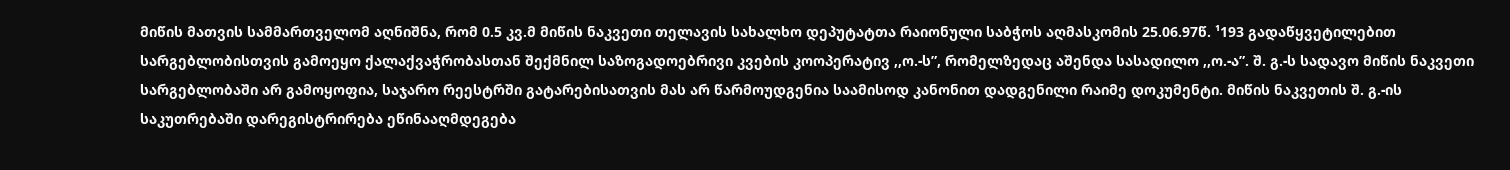მიწის მათვის სამმართველომ აღნიშნა, რომ 0.5 კვ.მ მიწის ნაკვეთი თელავის სახალხო დეპუტატთა რაიონული საბჭოს აღმასკომის 25.06.97წ. ¹193 გადაწყვეტილებით სარგებლობისთვის გამოეყო ქალაქვაჭრობასთან შექმნილ საზოგადოებრივი კვების კოოპერატივ ,,ო.-ს”, რომელზედაც აშენდა სასადილო ,,ო.-ა”. შ. გ.-ს სადავო მიწის ნაკვეთი სარგებლობაში არ გამოყოფია, საჯარო რეესტრში გატარებისათვის მას არ წარმოუდგენია საამისოდ კანონით დადგენილი რაიმე დოკუმენტი. მიწის ნაკვეთის შ. გ.-ის საკუთრებაში დარეგისტრირება ეწინააღმდეგება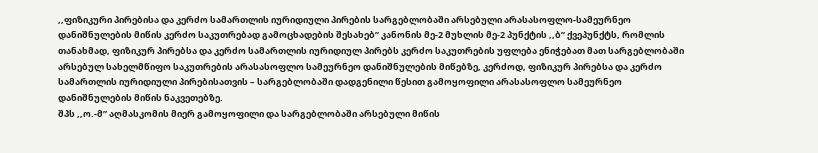,,ფიზიკური პირებისა და კერძო სამართლის იურიდიული პირების სარგებლობაში არსებული არასასოფლო-სამეურნეო დანიშნულების მიწის კერძო საკუთრებად გამოცხადების შესახებ” კანონის მე-2 მუხლის მე-2 პუნქტის ,,ბ” ქვეპუნქტს, რომლის თანახმად, ფიზიკურ პირებსა და კერძო სამართლის იურიდიულ პირებს კერძო საკუთრების უფლება ენიჭებათ მათ სარგებლობაში არსებულ სახელმწიფო საკუთრების არასასოფლო სამეურნეო დანიშნულების მიწებზე, კერძოდ, ფიზიკურ პირებსა და კერძო სამართლის იურიდიული პირებისათვის – სარგებლობაში დადგენილი წესით გამოყოფილი არასასოფლო სამეურნეო დანიშნულების მიწის ნაკვეთებზე.
შპს ,,ო.-მ” აღმასკომის მიერ გამოყოფილი და სარგებლობაში არსებული მიწის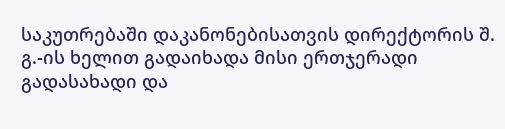საკუთრებაში დაკანონებისათვის დირექტორის შ. გ.-ის ხელით გადაიხადა მისი ერთჯერადი გადასახადი და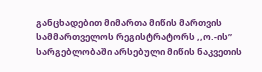განცხადებით მიმართა მიწის მართვის სამმართველოს რეგისტრატორს ,,ო.-ის” სარგებლობაში არსებული მიწის ნაკვეთის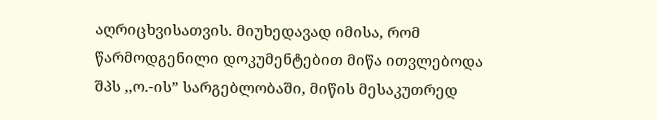აღრიცხვისათვის. მიუხედავად იმისა, რომ წარმოდგენილი დოკუმენტებით მიწა ითვლებოდა შპს ,,ო.-ის” სარგებლობაში, მიწის მესაკუთრედ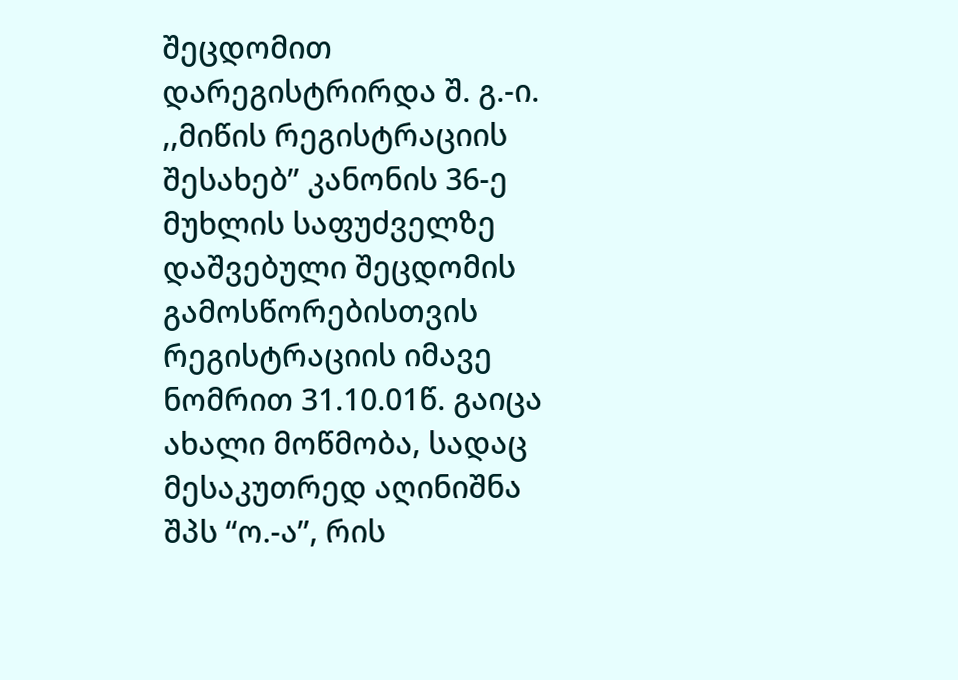შეცდომით დარეგისტრირდა შ. გ.-ი. ,,მიწის რეგისტრაციის შესახებ” კანონის 36-ე მუხლის საფუძველზე დაშვებული შეცდომის გამოსწორებისთვის რეგისტრაციის იმავე ნომრით 31.10.01წ. გაიცა ახალი მოწმობა, სადაც მესაკუთრედ აღინიშნა შპს “ო.-ა”, რის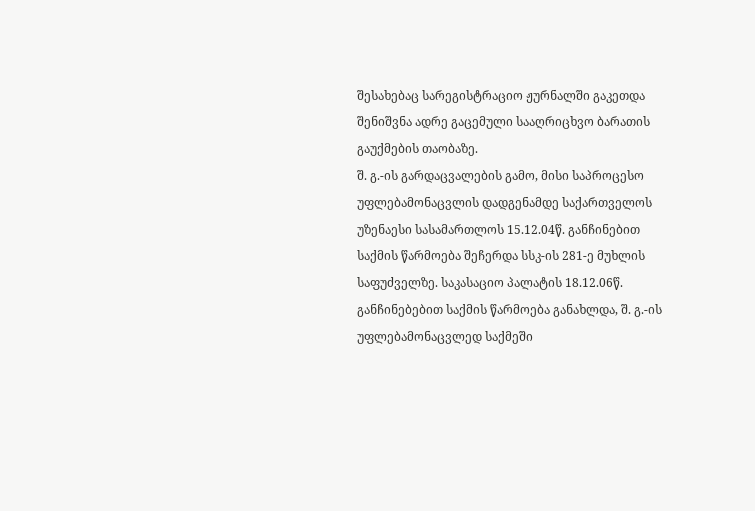შესახებაც სარეგისტრაციო ჟურნალში გაკეთდა შენიშვნა ადრე გაცემული სააღრიცხვო ბარათის გაუქმების თაობაზე.
შ. გ.-ის გარდაცვალების გამო, მისი საპროცესო უფლებამონაცვლის დადგენამდე საქართველოს უზენაესი სასამართლოს 15.12.04წ. განჩინებით საქმის წარმოება შეჩერდა სსკ-ის 281-ე მუხლის საფუძველზე. საკასაციო პალატის 18.12.06წ. განჩინებებით საქმის წარმოება განახლდა, შ. გ.-ის უფლებამონაცვლედ საქმეში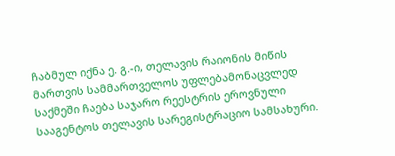ჩაბმულ იქნა ე. გ.-ი, თელავის რაიონის მიწის მართვის სამმართველოს უფლებამონაცვლედ საქმეში ჩაება საჯარო რეესტრის ეროვნული სააგენტოს თელავის სარეგისტრაციო სამსახური.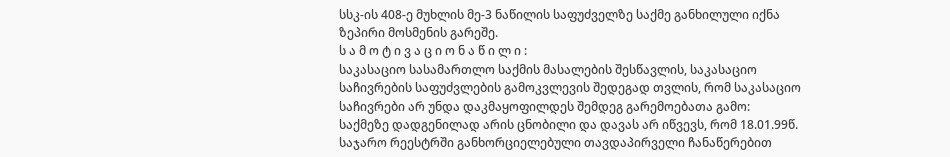სსკ-ის 408-ე მუხლის მე-3 ნაწილის საფუძველზე საქმე განხილული იქნა ზეპირი მოსმენის გარეშე.
ს ა მ ო ტ ი ვ ა ც ი ო ნ ა წ ი ლ ი :
საკასაციო სასამართლო საქმის მასალების შესწავლის, საკასაციო საჩივრების საფუძვლების გამოკვლევის შედეგად თვლის, რომ საკასაციო საჩივრები არ უნდა დაკმაყოფილდეს შემდეგ გარემოებათა გამო:
საქმეზე დადგენილად არის ცნობილი და დავას არ იწვევს, რომ 18.01.99წ. საჯარო რეესტრში განხორციელებული თავდაპირველი ჩანაწერებით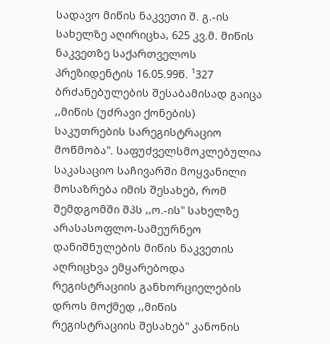სადავო მიწის ნაკვეთი შ. გ.-ის სახელზე აღირიცხა, 625 კვ.მ. მიწის ნაკვეთზე საქართველოს პრეზიდენტის 16.05.99წ. ¹327 ბრძანებულების შესაბამისად გაიცა ,,მიწის (უძრავი ქონების) საკუთრების სარეგისტრაციო მოწმობა". საფუძველსმოკლებულია საკასაციო საჩივარში მოყვანილი მოსაზრება იმის შესახებ, რომ შემდგომში შპს ,,ო.-ის" სახელზე არასასოფლო-სამეურნეო დანიშნულების მიწის ნაკვეთის აღრიცხვა ემყარებოდა რეგისტრაციის განხორციელების დროს მოქმედ ,,მიწის რეგისტრაციის შესახებ" კანონის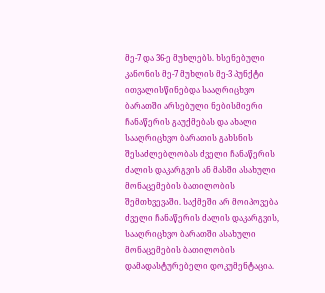მე-7 და 36-ე მუხლებს. ხსენებული კანონის მე-7 მუხლის მე-3 პუნქტი ითვალისწინებდა სააღრიცხვო ბარათში არსებული ნებისმიერი ჩანაწერის გაუქმებას და ახალი სააღრიცხვო ბარათის გახსნის შესაძლებლობას ძველი ჩანაწერის ძალის დაკარგვის ან მასში ასახული მონაცემების ბათილობის შემთხვევაში. საქმეში არ მოიპოვება ძველი ჩანაწერის ძალის დაკარგვის, სააღრიცხვო ბარათში ასახული მონაცემების ბათილობის დამადასტურებელი დოკუმენტაცია.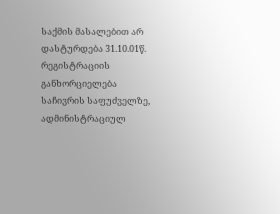საქმის მასალებით არ დასტურდება 31.10.01წ. რეგისტრაციის განხორციელება საჩივრის საფუძველზე, ადმინისტრაციულ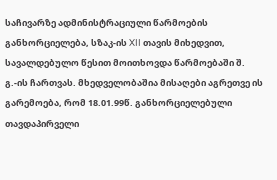საჩივარზე ადმინისტრაციული წარმოების განხორციელება, სზაკ-ის XII თავის მიხედვით, სავალდებულო წესით მოითხოვდა წარმოებაში შ. გ.-ის ჩართვას. მხედველობაშია მისაღები აგრეთვე ის გარემოება, რომ 18.01.99წ. განხორციელებული თავდაპირველი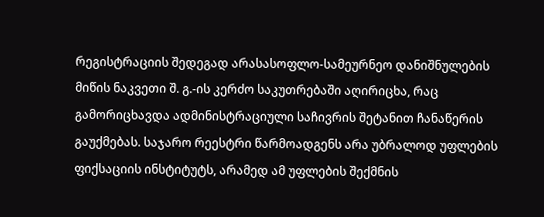რეგისტრაციის შედეგად არასასოფლო-სამეურნეო დანიშნულების მიწის ნაკვეთი შ. გ.-ის კერძო საკუთრებაში აღირიცხა, რაც გამორიცხავდა ადმინისტრაციული საჩივრის შეტანით ჩანაწერის გაუქმებას. საჯარო რეესტრი წარმოადგენს არა უბრალოდ უფლების ფიქსაციის ინსტიტუტს, არამედ ამ უფლების შექმნის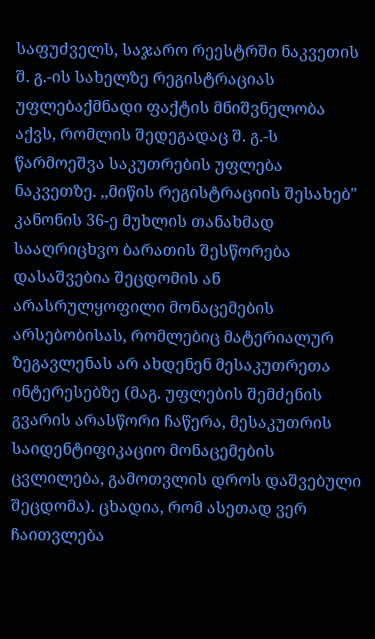საფუძველს, საჯარო რეესტრში ნაკვეთის შ. გ.-ის სახელზე რეგისტრაციას უფლებაქმნადი ფაქტის მნიშვნელობა აქვს, რომლის შედეგადაც შ. გ.-ს წარმოეშვა საკუთრების უფლება ნაკვეთზე. ,,მიწის რეგისტრაციის შესახებ" კანონის 36-ე მუხლის თანახმად სააღრიცხვო ბარათის შესწორება დასაშვებია შეცდომის ან არასრულყოფილი მონაცემების არსებობისას, რომლებიც მატერიალურ ზეგავლენას არ ახდენენ მესაკუთრეთა ინტერესებზე (მაგ. უფლების შემძენის გვარის არასწორი ჩაწერა, მესაკუთრის საიდენტიფიკაციო მონაცემების ცვლილება, გამოთვლის დროს დაშვებული შეცდომა). ცხადია, რომ ასეთად ვერ ჩაითვლება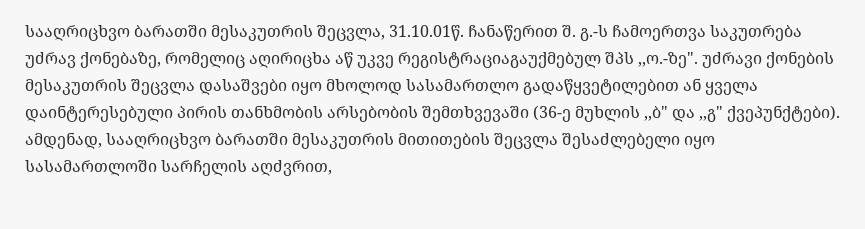სააღრიცხვო ბარათში მესაკუთრის შეცვლა, 31.10.01წ. ჩანაწერით შ. გ.-ს ჩამოერთვა საკუთრება უძრავ ქონებაზე, რომელიც აღირიცხა აწ უკვე რეგისტრაციაგაუქმებულ შპს ,,ო.-ზე". უძრავი ქონების მესაკუთრის შეცვლა დასაშვები იყო მხოლოდ სასამართლო გადაწყვეტილებით ან ყველა დაინტერესებული პირის თანხმობის არსებობის შემთხვევაში (36-ე მუხლის ,,ბ" და ,,გ" ქვეპუნქტები). ამდენად, სააღრიცხვო ბარათში მესაკუთრის მითითების შეცვლა შესაძლებელი იყო სასამართლოში სარჩელის აღძვრით,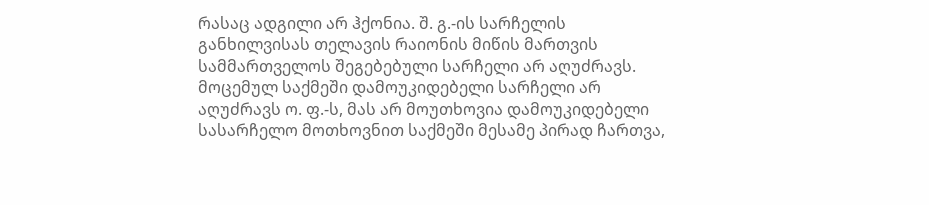რასაც ადგილი არ ჰქონია. შ. გ.-ის სარჩელის განხილვისას თელავის რაიონის მიწის მართვის სამმართველოს შეგებებული სარჩელი არ აღუძრავს. მოცემულ საქმეში დამოუკიდებელი სარჩელი არ აღუძრავს ო. ფ.-ს, მას არ მოუთხოვია დამოუკიდებელი სასარჩელო მოთხოვნით საქმეში მესამე პირად ჩართვა,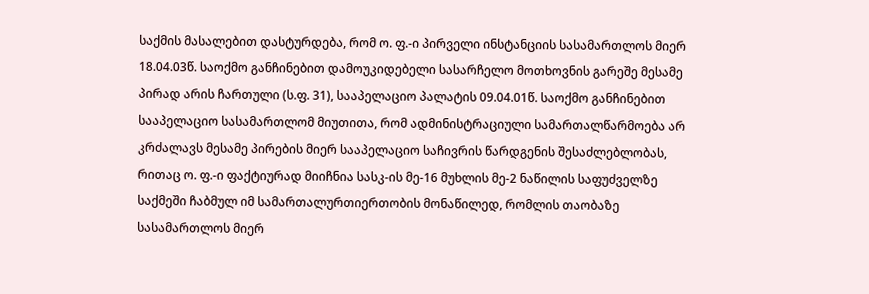საქმის მასალებით დასტურდება, რომ ო. ფ.-ი პირველი ინსტანციის სასამართლოს მიერ 18.04.03წ. საოქმო განჩინებით დამოუკიდებელი სასარჩელო მოთხოვნის გარეშე მესამე პირად არის ჩართული (ს.ფ. 31), სააპელაციო პალატის 09.04.01წ. საოქმო განჩინებით სააპელაციო სასამართლომ მიუთითა, რომ ადმინისტრაციული სამართალწარმოება არ კრძალავს მესამე პირების მიერ სააპელაციო საჩივრის წარდგენის შესაძლებლობას, რითაც ო. ფ.-ი ფაქტიურად მიიჩნია სასკ-ის მე-16 მუხლის მე-2 ნაწილის საფუძველზე საქმეში ჩაბმულ იმ სამართალურთიერთობის მონაწილედ, რომლის თაობაზე სასამართლოს მიერ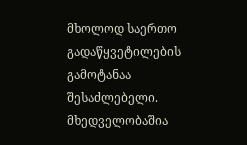მხოლოდ საერთო გადაწყვეტილების გამოტანაა შესაძლებელი. მხედველობაშია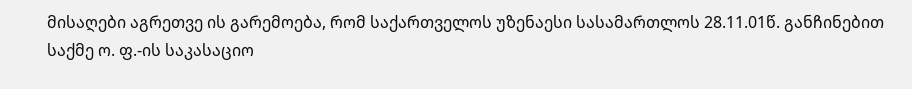მისაღები აგრეთვე ის გარემოება, რომ საქართველოს უზენაესი სასამართლოს 28.11.01წ. განჩინებით საქმე ო. ფ.-ის საკასაციო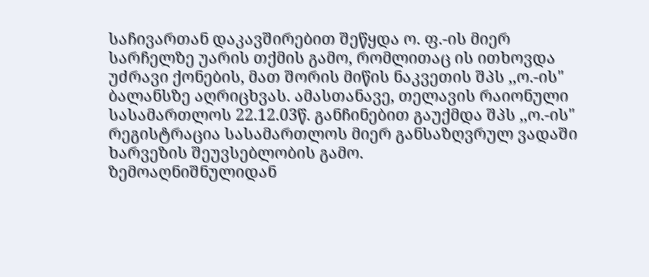საჩივართან დაკავშირებით შეწყდა ო. ფ.-ის მიერ სარჩელზე უარის თქმის გამო, რომლითაც ის ითხოვდა უძრავი ქონების, მათ შორის მიწის ნაკვეთის შპს ,,ო.-ის" ბალანსზე აღრიცხვას. ამასთანავე, თელავის რაიონული სასამართლოს 22.12.03წ. განჩინებით გაუქმდა შპს ,,ო.-ის" რეგისტრაცია სასამართლოს მიერ განსაზღვრულ ვადაში ხარვეზის შეუვსებლობის გამო.
ზემოაღნიშნულიდან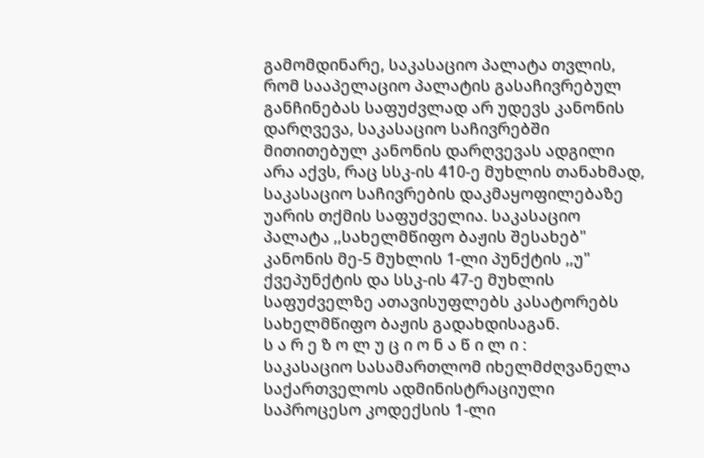გამომდინარე, საკასაციო პალატა თვლის, რომ სააპელაციო პალატის გასაჩივრებულ განჩინებას საფუძვლად არ უდევს კანონის დარღვევა, საკასაციო საჩივრებში მითითებულ კანონის დარღვევას ადგილი არა აქვს, რაც სსკ-ის 410-ე მუხლის თანახმად, საკასაციო საჩივრების დაკმაყოფილებაზე უარის თქმის საფუძველია. საკასაციო პალატა ,,სახელმწიფო ბაჟის შესახებ" კანონის მე-5 მუხლის 1-ლი პუნქტის ,,უ" ქვეპუნქტის და სსკ-ის 47-ე მუხლის საფუძველზე ათავისუფლებს კასატორებს სახელმწიფო ბაჟის გადახდისაგან.
ს ა რ ე ზ ო ლ უ ც ი ო ნ ა წ ი ლ ი :
საკასაციო სასამართლომ იხელმძღვანელა საქართველოს ადმინისტრაციული საპროცესო კოდექსის 1-ლი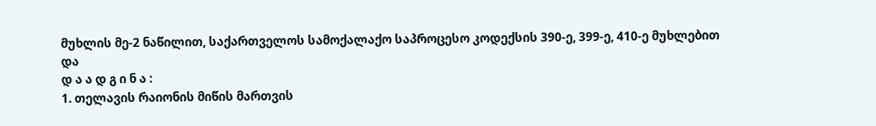მუხლის მე-2 ნაწილით, საქართველოს სამოქალაქო საპროცესო კოდექსის 390-ე, 399-ე, 410-ე მუხლებით და
დ ა ა დ გ ი ნ ა :
1. თელავის რაიონის მიწის მართვის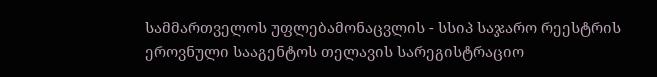სამმართველოს უფლებამონაცვლის - სსიპ საჯარო რეესტრის ეროვნული სააგენტოს თელავის სარეგისტრაციო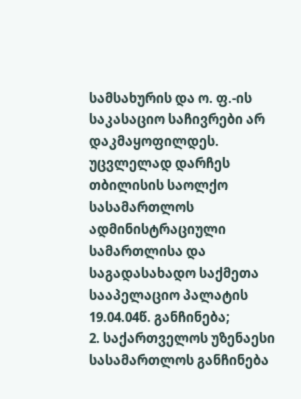სამსახურის და ო. ფ.-ის საკასაციო საჩივრები არ დაკმაყოფილდეს. უცვლელად დარჩეს თბილისის საოლქო სასამართლოს ადმინისტრაციული სამართლისა და საგადასახადო საქმეთა სააპელაციო პალატის 19.04.04წ. განჩინება;
2. საქართველოს უზენაესი სასამართლოს განჩინება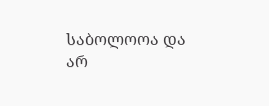საბოლოოა და არ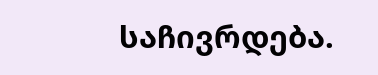საჩივრდება.